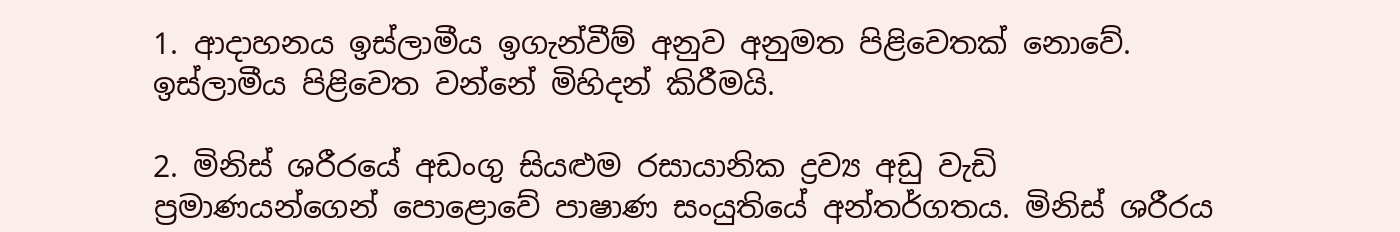1. ආදාහනය ඉස්ලාමීය ඉගැන්වීම් අනුව අනුමත පිළිවෙතක් නොවේ. ඉස්ලාමීය පිළිවෙත වන්නේ මිහිදන් කිරීමයි.

2. මිනිස් ශරීරයේ අඩංගු සියළුම රසායානික ද්‍රව්‍ය අඩු වැඩි ප්‍රමාණයන්ගෙන් පොළොවේ පාෂාණ සංයුතියේ අන්තර්ගතය. මිනිස් ශරීරය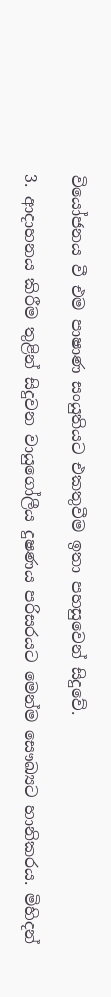වියෝජනය වී එම පාෂාණ සංයුතියට එකතුවීම ඉතා පහසුවෙන් සිදුවේ.

3. ආදාහනය කිරීම තුළින් සිදුවන වායුගෝලීය දුෂණය පරිසරයට මෙන්ම සෞඛ්‍යට හානිකරය. මිහිදන්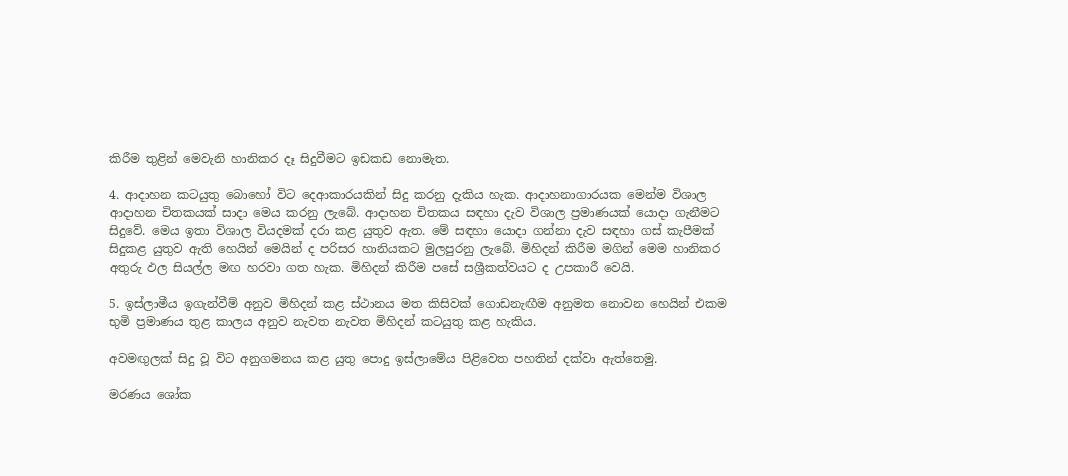කිරීම තුළින් මෙවැනි හානිකර දෑ සිදුවීමට ඉඩකඩ නොමැත.

4. ආදාහන කටයුතු බොහෝ විට දෙආකාරයකින් සිදු කරනු දැකිය හැක. ආදාහනාගාරයක මෙන්ම විශාල ආදාහන චිතකයක් සාදා මෙය කරනු ලැබේ. ආදාහන චිතකය සඳහා දැව විශාල ප්‍රමාණයක් යොදා ගැනීමට සිදුවේ. මෙය ඉතා විශාල වියදමක් දරා කළ යුතුව ඇත. මේ සඳහා යොදා ගන්නා දැව සඳහා ගස් කැපීමක් සිදුකළ යුතුව ඇති හෙයින් මෙයින් ද පරිසර හානියකට මුලපුරනු ලැබේ. මිහිදන් කිරීම මගින් මෙම හානිකර අතුරු ඵල සියල්ල මඟ හරවා ගත හැක. මිහිදන් කිරීම පසේ සශ්‍රීකත්වයට ද උපකාරී වෙයි.

5. ඉස්ලාමීය ඉගැන්වීම් අනුව මිහිදන් කළ ස්ථානය මත කිසිවක් ගොඩනැඟීම අනුමත නොවන හෙයින් එකම භුමි ප්‍රමාණය තුළ කාලය අනුව නැවත නැවත මිහිදන් කටයුතු කළ හැකිය.

අවමඟුලක් සිදු වූ විට අනුගමනය කළ යුතු පොදු ඉස්ලාමේය පිළිවෙත පහතින් දක්වා ඇත්තෙමු.

මරණය ශෝක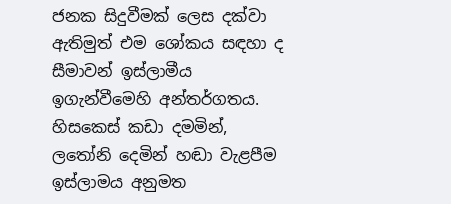ජනක සිදුවීමක් ලෙස දක්වා ඇතිමුත් එම ශෝකය සඳහා ද සීමාවන් ඉස්ලාමීය ඉගැන්වීමෙහි අන්තර්ගතය. හිසකෙස් කඩා දමමින්, ලතෝනි දෙමින් හඬා වැළපීම ඉස්ලාමය අනුමත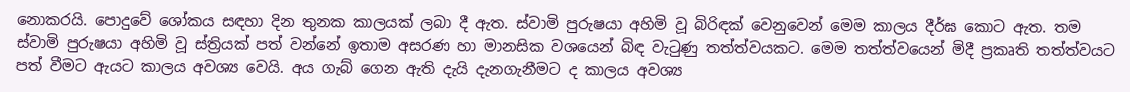නොකරයි. පොදුවේ ශෝකය සඳහා දින තුනක කාලයක් ලබා දී ඇත. ස්වාමි පුරුෂයා අහිමි වූ බිරිඳක් වෙනුවෙන් මෙම කාලය දීර්ඝ කොට ඇත. තම ස්වාමි පුරුෂයා අහිමි වූ ස්ත්‍රියක් පත් වන්නේ ඉතාම අසරණ හා මානසික වශයෙන් බිඳ වැටුණු තත්ත්වයකට. මෙම තත්ත්වයෙන් මිදී ප්‍රකෘති තත්ත්වයට පත් වීමට ඇයට කාලය අවශ්‍ය වෙයි. අය ගැබ් ගෙන ඇති දැයි දැනගැනීමට ද කාලය අවශ්‍ය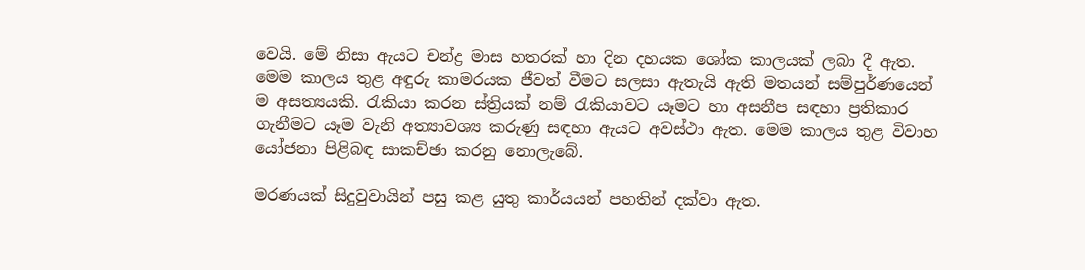වෙයි. මේ නිසා ඇයට චන්ද්‍ර මාස හතරක් හා දින දහයක ශෝක කාලයක් ලබා දී ඇත. මෙම කාලය තුළ අඳුරු කාමරයක ජීවත් වීමට සලසා ඇතැයි ඇති මතයන් සම්පුර්ණයෙන් ම අසත්‍යයකි. රැකියා කරන ස්ත්‍රියක් නම් රැකියාවට යෑමට හා අසනීප සඳහා ප්‍රතිකාර ගැනීමට යෑම වැනි අත්‍යාවශ්‍ය කරුණු සඳහා ඇයට අවස්ථා ඇත. මෙම කාලය තුළ විවාහ යෝජනා පිළිබඳ සාකච්ඡා කරනු නොලැබේ.

මරණයක් සිදුවුවායින් පසු කළ යුතු කාර්යයන් පහතින් දක්වා ඇත.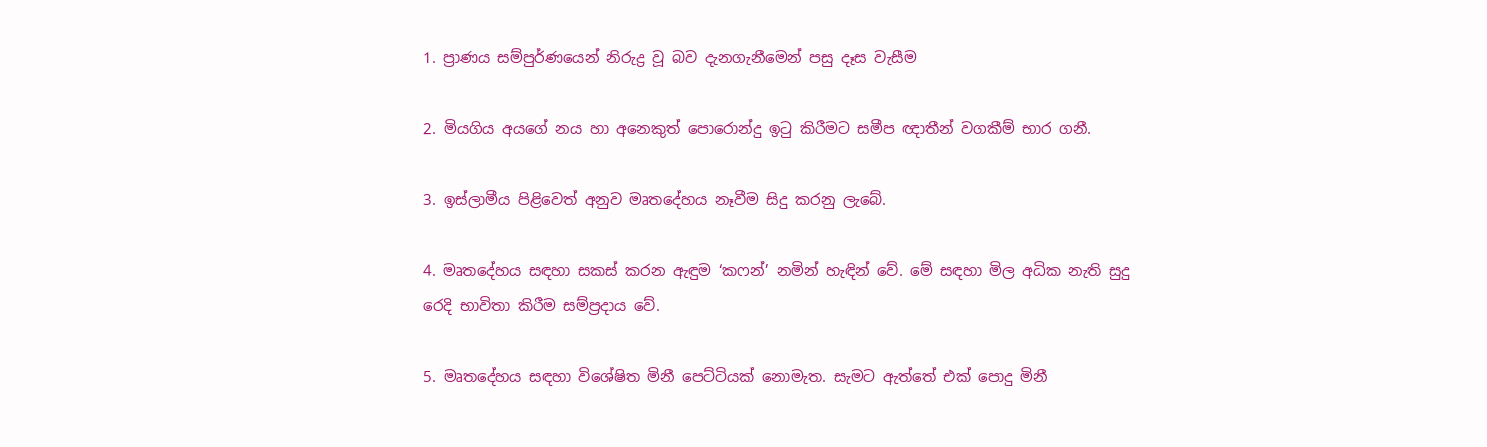1. ප්‍රාණය සම්පුර්ණයෙන් නිරුද්‍ර වූ බව දැනගැනීමෙන් පසු දෑස වැසීම

2. මියගිය අයගේ නය හා අනෙකුත් පොරොන්දු ඉටු කිරීමට සමීප ඥාතීන් වගකීම් භාර ගනී.

3. ඉස්ලාමීය පිළිවෙත් අනුව මෘතදේහය නෑවීම සිදු කරනු ලැබේ.

4. මෘතදේහය සඳහා සකස් කරන ඇඳුම ‘කෆන්’ නමින් හැඳින් වේ. මේ සඳහා මිල අධික නැති සුදු රෙදි භාවිතා කිරීම සම්ප්‍රදාය වේ.

5. මෘතදේහය සඳහා විශේෂිත මිනී පෙට්ටියක් නොමැත. සැමට ඇත්තේ එක් පොදු මිනී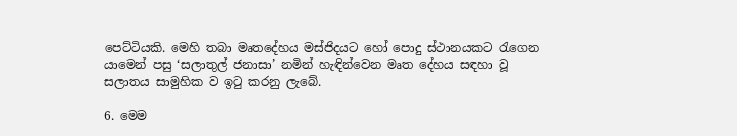පෙට්ටියකි. මෙහි තබා මෘතදේහය මස්ජිදයට හෝ පොදු ස්ථානයකට රැගෙන යාමෙන් පසු ‘සලාතුල් ජනාසා’ නමින් හැඳින්වෙන මෘත දේහය සඳහා වූ සලාතය සාමුහික ව ඉටු කරනු ලැබේ.

6. මෙම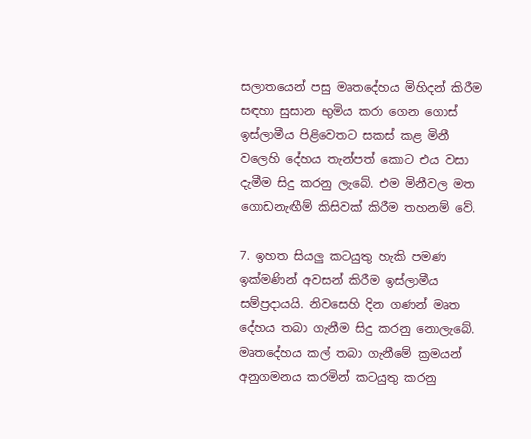සලාතයෙන් පසු මෘතදේහය මිහිදන් කිරීම සඳහා සුසාන භුමිය කරා ගෙන ගොස් ඉස්ලාමීය පිළිවෙතට සකස් කළ මිනී වලෙහි දේහය තැන්පත් කොට එය වසා දැමීම සිදු කරනු ලැබේ. එම මිනීවල මත ගොඩනැඟීම් කිසිවක් කිරීම තහනම් වේ.

7. ඉහත සියලු කටයුතු හැකි පමණ ඉක්මණින් අවසන් කිරීම ඉස්ලාමීය සම්ප්‍රදායයි. නිවසෙහි දින ගණන් මෘත දේහය තබා ගැනීම සිදු කරනු නොලැබේ. මෘතදේහය කල් තබා ගැනීමේ ක්‍රමයන් අනුගමනය කරමින් කටයුතු කරනු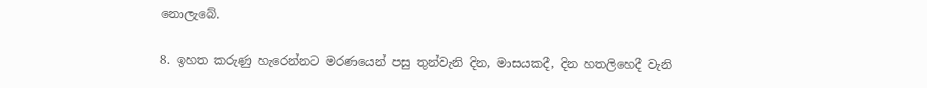නොලැබේ.

8. ඉහත කරුණු හැරෙන්නට මරණයෙන් පසු තුන්වැනි දින, මාසයකදී, දින හතලිහෙදී වැනි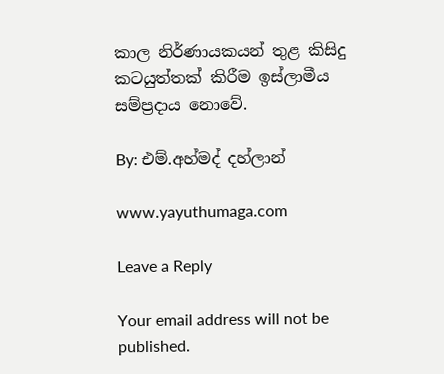කාල නිර්ණායකයන් තුළ කිසිදු කටයුත්තක් කිරීම ඉස්ලාමීය සම්ප්‍රදාය නොවේ.

By: එම්.අහ්මද් දහ්ලාන්

www.yayuthumaga.com

Leave a Reply

Your email address will not be published.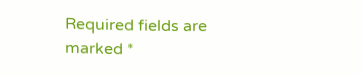Required fields are marked *